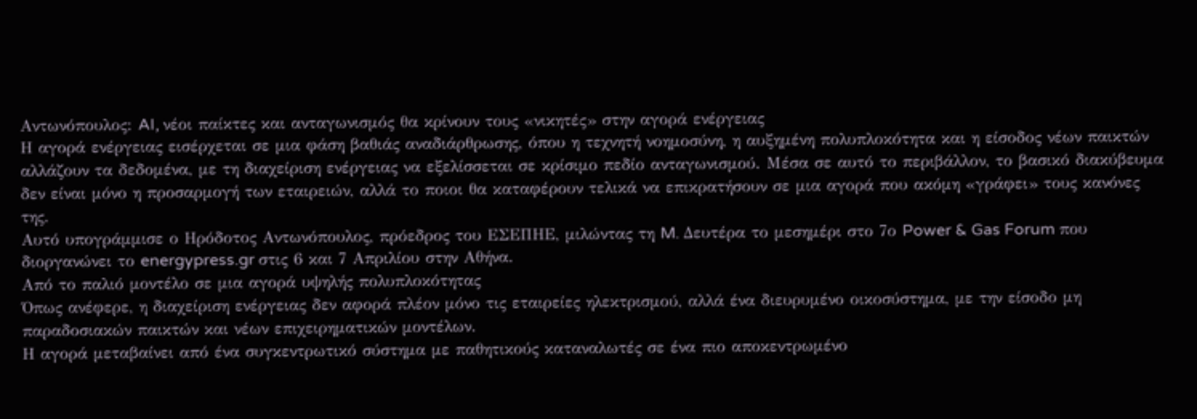Αντωνόπουλος: AI, νέοι παίκτες και ανταγωνισμός θα κρίνουν τους «νικητές» στην αγορά ενέργειας
Η αγορά ενέργειας εισέρχεται σε μια φάση βαθιάς αναδιάρθρωσης, όπου η τεχνητή νοημοσύνη, η αυξημένη πολυπλοκότητα και η είσοδος νέων παικτών αλλάζουν τα δεδομένα, με τη διαχείριση ενέργειας να εξελίσσεται σε κρίσιμο πεδίο ανταγωνισμού. Μέσα σε αυτό το περιβάλλον, το βασικό διακύβευμα δεν είναι μόνο η προσαρμογή των εταιρειών, αλλά το ποιοι θα καταφέρουν τελικά να επικρατήσουν σε μια αγορά που ακόμη «γράφει» τους κανόνες της.
Αυτό υπογράμμισε ο Ηρόδοτος Αντωνόπουλος, πρόεδρος του ΕΣΕΠΗΕ, μιλώντας τη M. Δευτέρα το μεσημέρι στο 7ο Power & Gas Forum που διοργανώνει το energypress.gr στις 6 και 7 Απριλίου στην Αθήνα.
Από το παλιό μοντέλο σε μια αγορά υψηλής πολυπλοκότητας
Όπως ανέφερε, η διαχείριση ενέργειας δεν αφορά πλέον μόνο τις εταιρείες ηλεκτρισμού, αλλά ένα διευρυμένο οικοσύστημα, με την είσοδο μη παραδοσιακών παικτών και νέων επιχειρηματικών μοντέλων.
Η αγορά μεταβαίνει από ένα συγκεντρωτικό σύστημα με παθητικούς καταναλωτές σε ένα πιο αποκεντρωμένο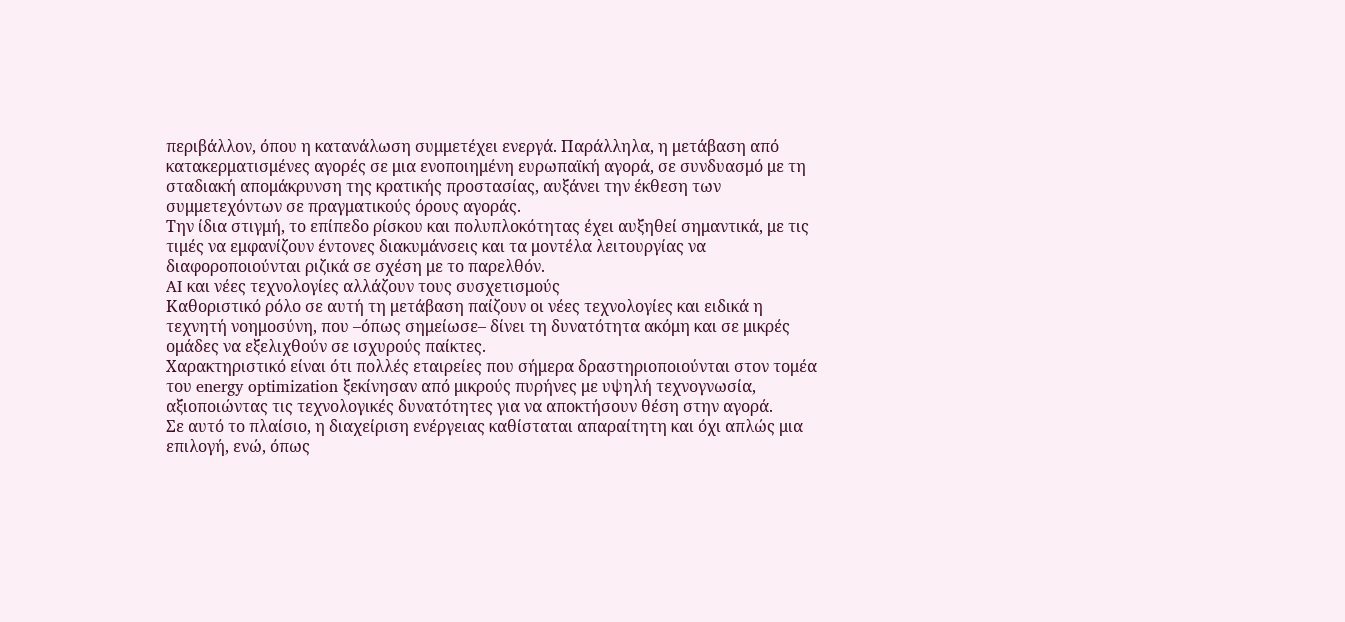περιβάλλον, όπου η κατανάλωση συμμετέχει ενεργά. Παράλληλα, η μετάβαση από κατακερματισμένες αγορές σε μια ενοποιημένη ευρωπαϊκή αγορά, σε συνδυασμό με τη σταδιακή απομάκρυνση της κρατικής προστασίας, αυξάνει την έκθεση των συμμετεχόντων σε πραγματικούς όρους αγοράς.
Την ίδια στιγμή, το επίπεδο ρίσκου και πολυπλοκότητας έχει αυξηθεί σημαντικά, με τις τιμές να εμφανίζουν έντονες διακυμάνσεις και τα μοντέλα λειτουργίας να διαφοροποιούνται ριζικά σε σχέση με το παρελθόν.
AI και νέες τεχνολογίες αλλάζουν τους συσχετισμούς
Καθοριστικό ρόλο σε αυτή τη μετάβαση παίζουν οι νέες τεχνολογίες και ειδικά η τεχνητή νοημοσύνη, που –όπως σημείωσε– δίνει τη δυνατότητα ακόμη και σε μικρές ομάδες να εξελιχθούν σε ισχυρούς παίκτες.
Χαρακτηριστικό είναι ότι πολλές εταιρείες που σήμερα δραστηριοποιούνται στον τομέα του energy optimization ξεκίνησαν από μικρούς πυρήνες με υψηλή τεχνογνωσία, αξιοποιώντας τις τεχνολογικές δυνατότητες για να αποκτήσουν θέση στην αγορά.
Σε αυτό το πλαίσιο, η διαχείριση ενέργειας καθίσταται απαραίτητη και όχι απλώς μια επιλογή, ενώ, όπως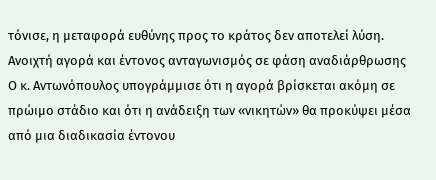τόνισε, η μεταφορά ευθύνης προς το κράτος δεν αποτελεί λύση.
Ανοιχτή αγορά και έντονος ανταγωνισμός σε φάση αναδιάρθρωσης
Ο κ. Αντωνόπουλος υπογράμμισε ότι η αγορά βρίσκεται ακόμη σε πρώιμο στάδιο και ότι η ανάδειξη των «νικητών» θα προκύψει μέσα από μια διαδικασία έντονου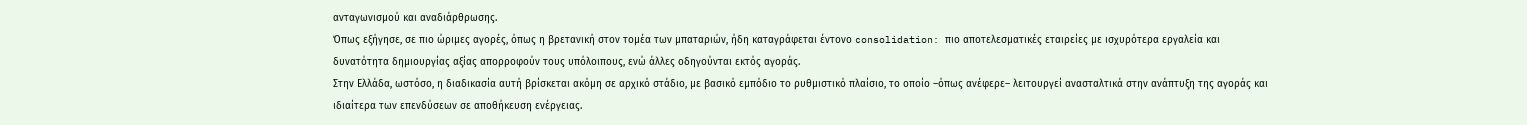ανταγωνισμού και αναδιάρθρωσης.
Όπως εξήγησε, σε πιο ώριμες αγορές, όπως η βρετανική στον τομέα των μπαταριών, ήδη καταγράφεται έντονο consolidation: πιο αποτελεσματικές εταιρείες με ισχυρότερα εργαλεία και δυνατότητα δημιουργίας αξίας απορροφούν τους υπόλοιπους, ενώ άλλες οδηγούνται εκτός αγοράς.
Στην Ελλάδα, ωστόσο, η διαδικασία αυτή βρίσκεται ακόμη σε αρχικό στάδιο, με βασικό εμπόδιο το ρυθμιστικό πλαίσιο, το οποίο –όπως ανέφερε– λειτουργεί ανασταλτικά στην ανάπτυξη της αγοράς και ιδιαίτερα των επενδύσεων σε αποθήκευση ενέργειας.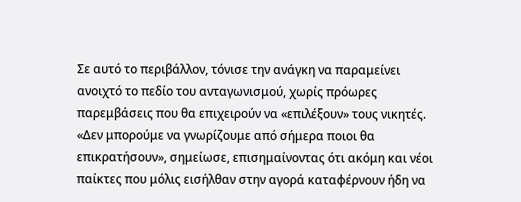Σε αυτό το περιβάλλον, τόνισε την ανάγκη να παραμείνει ανοιχτό το πεδίο του ανταγωνισμού, χωρίς πρόωρες παρεμβάσεις που θα επιχειρούν να «επιλέξουν» τους νικητές.
«Δεν μπορούμε να γνωρίζουμε από σήμερα ποιοι θα επικρατήσουν», σημείωσε, επισημαίνοντας ότι ακόμη και νέοι παίκτες που μόλις εισήλθαν στην αγορά καταφέρνουν ήδη να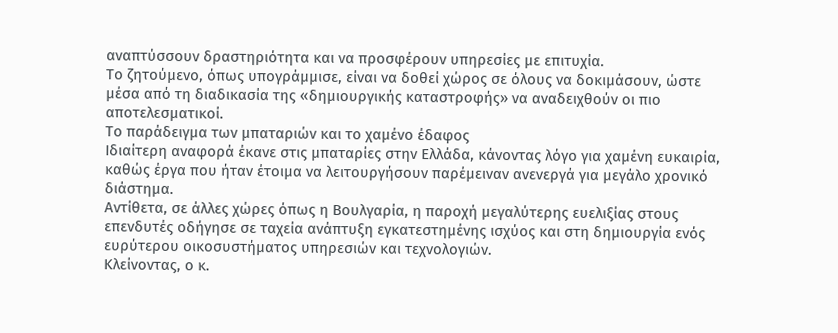αναπτύσσουν δραστηριότητα και να προσφέρουν υπηρεσίες με επιτυχία.
Το ζητούμενο, όπως υπογράμμισε, είναι να δοθεί χώρος σε όλους να δοκιμάσουν, ώστε μέσα από τη διαδικασία της «δημιουργικής καταστροφής» να αναδειχθούν οι πιο αποτελεσματικοί.
Το παράδειγμα των μπαταριών και το χαμένο έδαφος
Ιδιαίτερη αναφορά έκανε στις μπαταρίες στην Ελλάδα, κάνοντας λόγο για χαμένη ευκαιρία, καθώς έργα που ήταν έτοιμα να λειτουργήσουν παρέμειναν ανενεργά για μεγάλο χρονικό διάστημα.
Αντίθετα, σε άλλες χώρες όπως η Βουλγαρία, η παροχή μεγαλύτερης ευελιξίας στους επενδυτές οδήγησε σε ταχεία ανάπτυξη εγκατεστημένης ισχύος και στη δημιουργία ενός ευρύτερου οικοσυστήματος υπηρεσιών και τεχνολογιών.
Κλείνοντας, ο κ.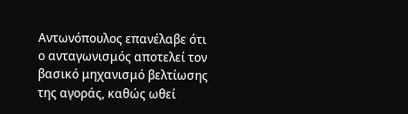Αντωνόπουλος επανέλαβε ότι ο ανταγωνισμός αποτελεί τον βασικό μηχανισμό βελτίωσης της αγοράς, καθώς ωθεί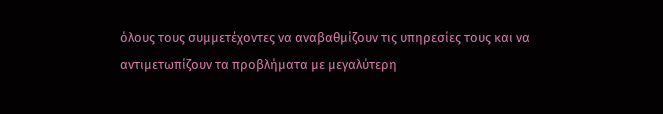όλους τους συμμετέχοντες να αναβαθμίζουν τις υπηρεσίες τους και να αντιμετωπίζουν τα προβλήματα με μεγαλύτερη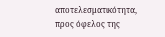αποτελεσματικότητα, προς όφελος της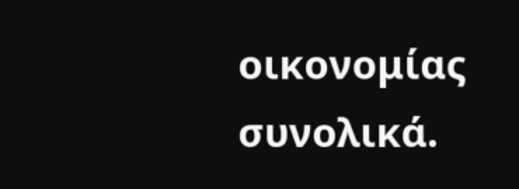οικονομίας συνολικά.